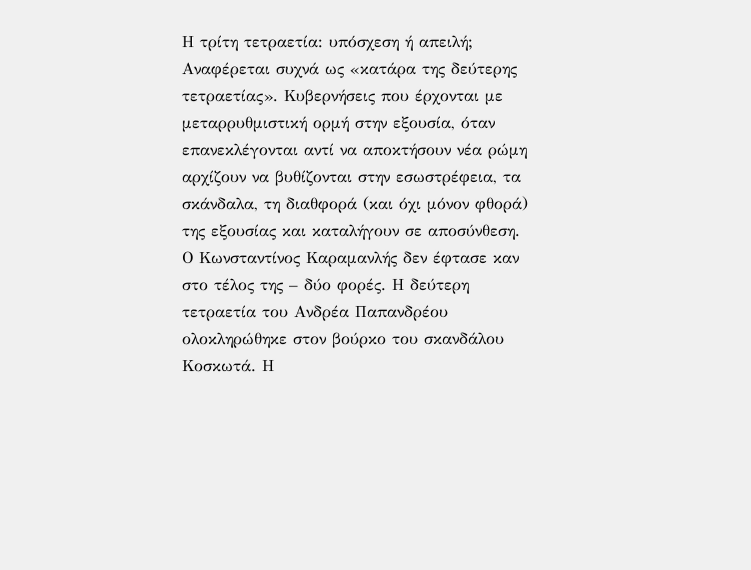Η τρίτη τετραετία: υπόσχεση ή απειλή;
Αναφέρεται συχνά ως «κατάρα της δεύτερης τετραετίας». Κυβερνήσεις που έρχονται με μεταρρυθμιστική ορμή στην εξουσία, όταν επανεκλέγονται αντί να αποκτήσουν νέα ρώμη αρχίζουν να βυθίζονται στην εσωστρέφεια, τα σκάνδαλα, τη διαθφορά (και όχι μόνον φθορά) της εξουσίας και καταλήγουν σε αποσύνθεση.
Ο Κωνσταντίνος Καραμανλής δεν έφτασε καν στο τέλος της – δύο φορές. Η δεύτερη τετραετία του Ανδρέα Παπανδρέου ολοκληρώθηκε στον βούρκο του σκανδάλου Κοσκωτά. Η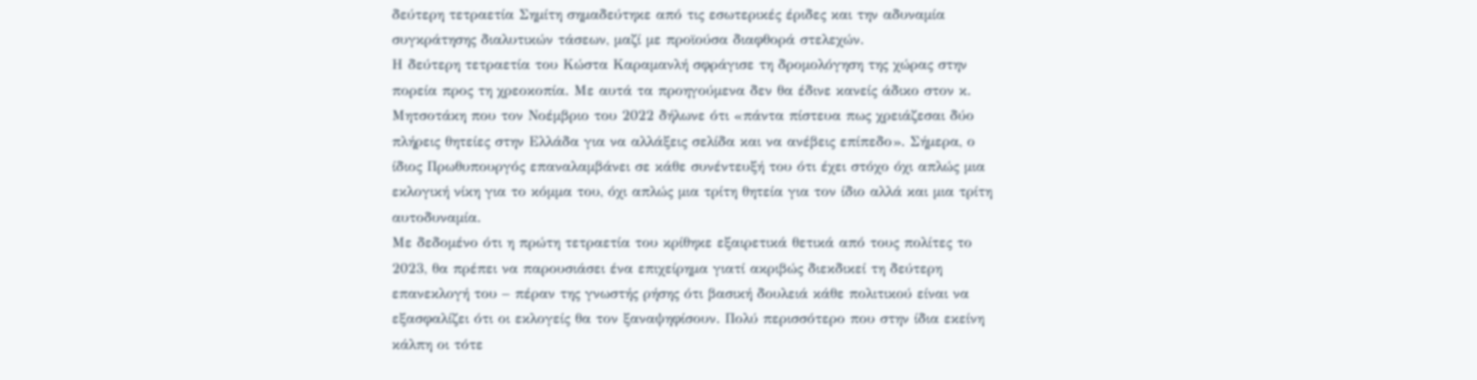δεύτερη τετραετία Σημίτη σημαδεύτηκε από τις εσωτερικές έριδες και την αδυναμία συγκράτησης διαλυτικών τάσεων, μαζί με προϊούσα διαφθορά στελεχών.
Η δεύτερη τετραετία του Κώστα Καραμανλή σφράγισε τη δρομολόγηση της χώρας στην πορεία προς τη χρεοκοπία. Με αυτά τα προηγούμενα δεν θα έδινε κανείς άδικο στον κ. Μητσοτάκη που τον Νοέμβριο του 2022 δήλωνε ότι «πάντα πίστευα πως χρειάζεσαι δύο πλήρεις θητείες στην Ελλάδα για να αλλάξεις σελίδα και να ανέβεις επίπεδο». Σήμερα, ο ίδιος Πρωθυπουργός επαναλαμβάνει σε κάθε συνέντευξή του ότι έχει στόχο όχι απλώς μια εκλογική νίκη για το κόμμα του, όχι απλώς μια τρίτη θητεία για τον ίδιο αλλά και μια τρίτη αυτοδυναμία.
Με δεδομένο ότι η πρώτη τετραετία του κρίθηκε εξαιρετικά θετικά από τους πολίτες το 2023, θα πρέπει να παρουσιάσει ένα επιχείρημα γιατί ακριβώς διεκδικεί τη δεύτερη επανεκλογή του – πέραν της γνωστής ρήσης ότι βασική δουλειά κάθε πολιτικού είναι να εξασφαλίζει ότι οι εκλογείς θα τον ξαναψηφίσουν. Πολύ περισσότερο που στην ίδια εκείνη κάλπη οι τότε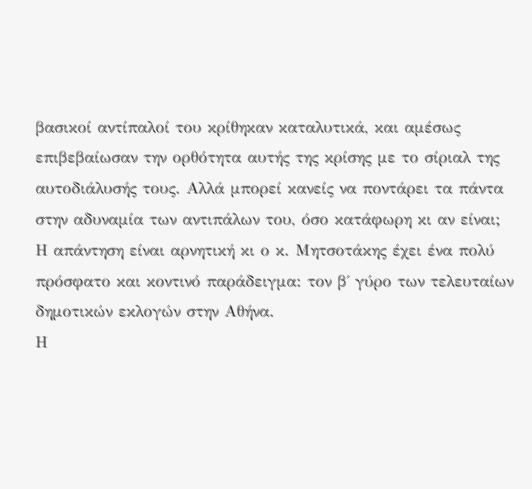βασικοί αντίπαλοί του κρίθηκαν καταλυτικά, και αμέσως επιβεβαίωσαν την ορθότητα αυτής της κρίσης με το σίριαλ της αυτοδιάλυσής τους. Αλλά μπορεί κανείς να ποντάρει τα πάντα στην αδυναμία των αντιπάλων του, όσο κατάφωρη κι αν είναι;
Η απάντηση είναι αρνητική κι ο κ. Μητσοτάκης έχει ένα πολύ πρόσφατο και κοντινό παράδειγμα: τον β΄ γύρο των τελευταίων δημοτικών εκλογών στην Αθήνα.
Η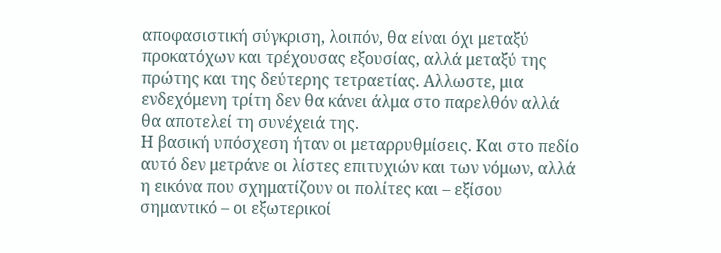αποφασιστική σύγκριση, λοιπόν, θα είναι όχι μεταξύ προκατόχων και τρέχουσας εξουσίας, αλλά μεταξύ της πρώτης και της δεύτερης τετραετίας. Αλλωστε, μια ενδεχόμενη τρίτη δεν θα κάνει άλμα στο παρελθόν αλλά θα αποτελεί τη συνέχειά της.
Η βασική υπόσχεση ήταν οι μεταρρυθμίσεις. Και στο πεδίο αυτό δεν μετράνε οι λίστες επιτυχιών και των νόμων, αλλά η εικόνα που σχηματίζουν οι πολίτες και – εξίσου σημαντικό – οι εξωτερικοί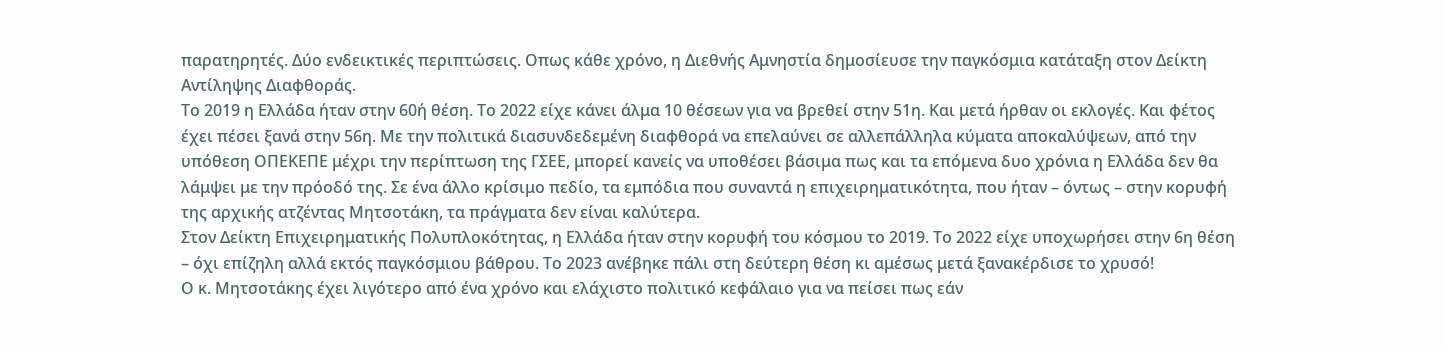παρατηρητές. Δύο ενδεικτικές περιπτώσεις. Οπως κάθε χρόνο, η Διεθνής Αμνηστία δημοσίευσε την παγκόσμια κατάταξη στον Δείκτη Αντίληψης Διαφθοράς.
Το 2019 η Ελλάδα ήταν στην 60ή θέση. Το 2022 είχε κάνει άλμα 10 θέσεων για να βρεθεί στην 51η. Και μετά ήρθαν οι εκλογές. Και φέτος έχει πέσει ξανά στην 56η. Με την πολιτικά διασυνδεδεμένη διαφθορά να επελαύνει σε αλλεπάλληλα κύματα αποκαλύψεων, από την υπόθεση ΟΠΕΚΕΠΕ μέχρι την περίπτωση της ΓΣΕΕ, μπορεί κανείς να υποθέσει βάσιμα πως και τα επόμενα δυο χρόνια η Ελλάδα δεν θα λάμψει με την πρόοδό της. Σε ένα άλλο κρίσιμο πεδίο, τα εμπόδια που συναντά η επιχειρηματικότητα, που ήταν – όντως – στην κορυφή της αρχικής ατζέντας Μητσοτάκη, τα πράγματα δεν είναι καλύτερα.
Στον Δείκτη Επιχειρηματικής Πολυπλοκότητας, η Ελλάδα ήταν στην κορυφή του κόσμου το 2019. Το 2022 είχε υποχωρήσει στην 6η θέση – όχι επίζηλη αλλά εκτός παγκόσμιου βάθρου. Το 2023 ανέβηκε πάλι στη δεύτερη θέση κι αμέσως μετά ξανακέρδισε το χρυσό!
Ο κ. Μητσοτάκης έχει λιγότερο από ένα χρόνο και ελάχιστο πολιτικό κεφάλαιο για να πείσει πως εάν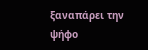ξαναπάρει την ψήφο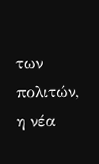των πολιτών, η νέα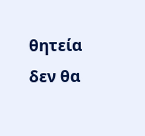θητεία δεν θα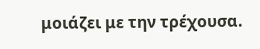μοιάζει με την τρέχουσα.